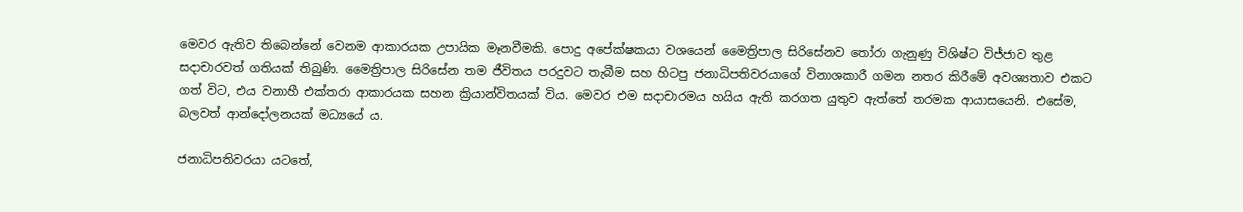මෙවර ඇතිව තිබෙන්නේ වෙනම ආකාරයක උපායික මෑනවීමකි. පොදු අපේක්ෂකයා වශයෙන් මෛත්‍රිපාල සිරිසේනව තෝරා ගැනුණු විශිෂ්ට විජ්ජාව තුළ සදාචාරවත් ගතියක් තිබුණි. මෛත්‍රිපාල සිරිසේන තම ජීවිතය පරදුවට තැබීම සහ හිටපු ජනාධිපතිවරයාගේ විනාශකාරී ගමන නතර කිරීමේ අවශ්‍යතාව එකට ගත් විට, එය වනාහී එක්තරා ආකාරයක සහන ක්‍රියාන්විතයක් විය. මෙවර එම සදාචාරමය හයිය ඇති කරගත යුතුව ඇත්තේ තරමක ආයාසයෙනි. එසේම, බලවත් ආන්දෝලනයක් මධ්‍යයේ ය.

ජනාධිපතිවරයා යටතේ,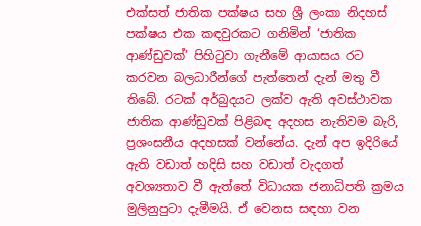එක්සත් ජාතික පක්ෂය සහ ශ්‍රී ලංකා නිදහස් පක්ෂය එක කඳවුරකට ගනිමින් ‘ජාතික ආණ්ඩුවක්’ පිහිටුවා ගැනීමේ ආයාසය රට කරවන බලධාරීන්ගේ පැත්තෙන් දැන් මතු වී තිබේ. රටක් අර්බුදයට ලක්ව ඇති අවස්ථාවක ජාතික ආණ්ඩුවක් පිළිබඳ අදහස නැතිවම බැරි, ප්‍රශංසනීය අදහසක් වන්නේය. දැන් අප ඉදිරියේ ඇති වඩාත් හදිසි සහ වඩාත් වැදගත් අවශ්‍යතාව වී ඇත්තේ විධායක ජනාධිපති ක්‍රමය මුලිනුපුටා දැමීමයි. ඒ වෙනස සඳහා වන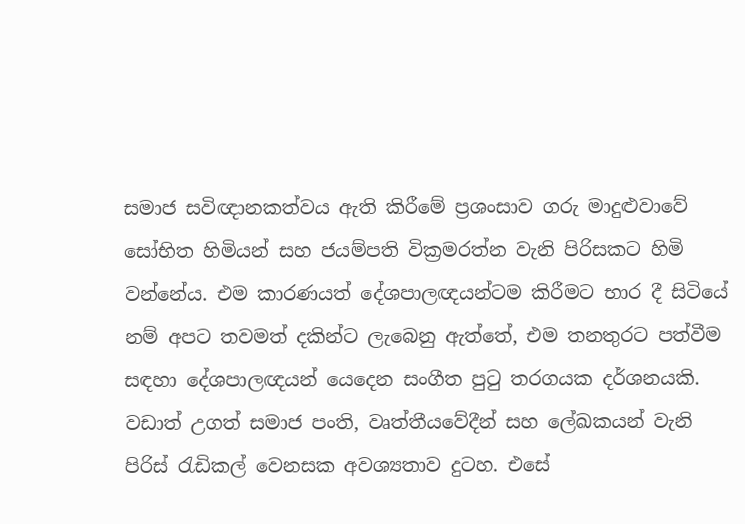සමාජ සවිඥානකත්වය ඇති කිරීමේ ප්‍රශංසාව ගරු මාදුළුවාවේ සෝභිත හිමියන් සහ ජයම්පති වික්‍රමරත්න වැනි පිරිසකට හිමි වන්නේය. එම කාරණයත් දේශපාලඥයන්ටම කිරීමට භාර දී සිටියේ නම් අපට තවමත් දකින්ට ලැබෙනු ඇත්තේ, එම තනතුරට පත්වීම සඳහා දේශපාලඥයන් යෙදෙන සංගීත පුටු තරගයක දර්ශනයකි. වඩාත් උගත් සමාජ පංති, වෘත්තීයවේදීන් සහ ලේඛකයන් වැනි පිරිස් රැඩිකල් වෙනසක අවශ්‍යතාව දුටහ. එසේ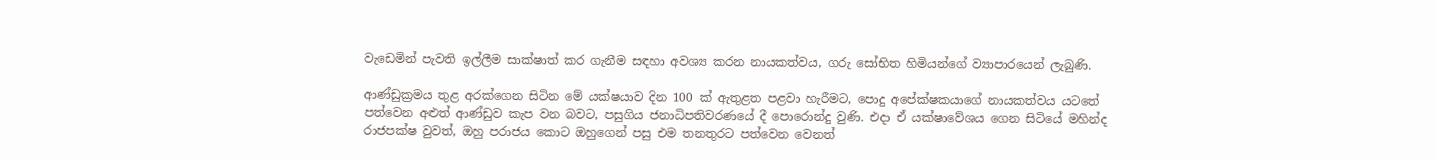වැඩෙමින් පැවති ඉල්ලීම සාක්ෂාත් කර ගැනීම සඳහා අවශ්‍ය කරන නායකත්වය, ගරු සෝභිත හිමියන්ගේ ව්‍යාපාරයෙන් ලැබුණි.

ආණ්ඩුක්‍රමය තුළ අරක්ගෙන සිටින මේ යක්ෂයාව දින 100 ක් ඇතුළත පළවා හැරීමට, පොදු අපේක්ෂකයාගේ නායකත්වය යටතේ පත්වෙන අළුත් ආණ්ඩුව කැප වන බවට, පසුගිය ජනාධිපතිවරණයේ දී පොරොන්දු වුණි. එදා ඒ යක්ෂාවේශය ගෙන සිටියේ මහින්ද රාජපක්ෂ වුවත්, ඔහු පරාජය කොට ඔහුගෙන් පසු එම තනතුරට පත්වෙන වෙනත්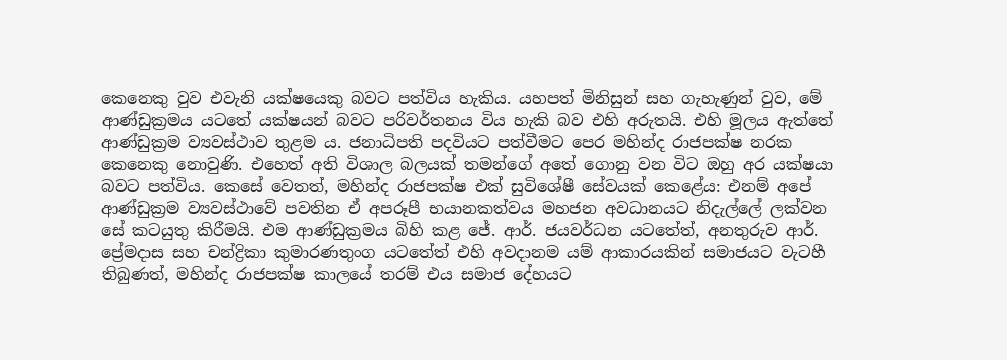කෙනෙකු වුව එවැනි යක්ෂයෙකු බවට පත්විය හැකිය. යහපත් මිනිසුන් සහ ගැහැණුන් වුව, මේ ආණ්ඩුක්‍රමය යටතේ යක්ෂයන් බවට පරිවර්තනය විය හැකි බව එහි අරුතයි. එහි මූලය ඇත්තේ ආණ්ඩුක්‍රම ව්‍යවස්ථාව තුළම ය. ජනාධිපති පදවියට පත්වීමට පෙර මහින්ද රාජපක්ෂ නරක කෙනෙකු නොවුණි. එහෙත් අති විශාල බලයක් තමන්ගේ අතේ ගොනු වන විට ඔහු අර යක්ෂයා බවට පත්විය. කෙසේ වෙතත්, මහින්ද රාජපක්ෂ එක් සුවිශේෂී සේවයක් කෙළේය: එනම් අපේ ආණ්ඩුක්‍රම ව්‍යවස්ථාවේ පවතින ඒ අපරූපී භයානකත්වය මහජන අවධානයට නිදැල්ලේ ලක්වන සේ කටයුතු කිරීමයි. එම ආණ්ඩුක්‍රමය බිහි කළ ජේ. ආර්. ජයවර්ධන යටතේත්, අනතුරුව ආර්. ප්‍රේමදාස සහ චන්ද්‍රිකා කුමාරණතුංග යටතේත් එහි අවදානම යම් ආකාරයකින් සමාජයට වැටහී තිබුණත්, මහින්ද රාජපක්ෂ කාලයේ තරම් එය සමාජ දේහයට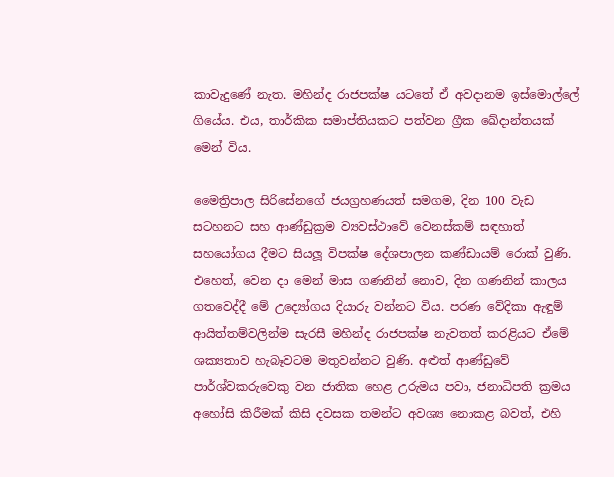කාවැදුණේ නැත. මහින්ද රාජපක්ෂ යටතේ ඒ අවදානම ඉස්මොල්ලේ ගියේය. එය, තාර්කික සමාප්තියකට පත්වන ග්‍රීක ඛේදාන්තයක් මෙන් විය.

මෛත්‍රිපාල සිරිසේනගේ ජයග්‍රහණයත් සමගම, දින 100 වැඩ සටහනට සහ ආණ්ඩුක්‍රම ව්‍යවස්ථාවේ වෙනස්කම් සඳහාත් සහයෝගය දීමට සියලූ විපක්ෂ දේශපාලන කණ්ඩායම් රොක් වුණි. එහෙත්, වෙන දා මෙන් මාස ගණනින් නොව, දින ගණනින් කාලය ගතවෙද්දී මේ උද්‍යෝගය දියාරු වන්නට විය. පරණ වේදිකා ඇඳුම් ආයිත්තම්වලින්ම සැරසී මහින්ද රාජපක්ෂ නැවතත් කරළියට ඒමේ ශක්‍යතාව හැබෑවටම මතුවන්නට වුණි. අළුත් ආණ්ඩුවේ පාර්ශ්වකරුවෙකු වන ජාතික හෙළ උරුමය පවා, ජනාධිපති ක්‍රමය අහෝසි කිරීමක් කිසි දවසක තමන්ට අවශ්‍ය නොකළ බවත්, එහි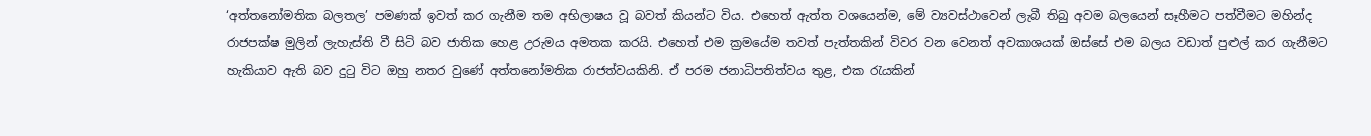‘අත්තනෝමතික බලතල’ පමණක් ඉවත් කර ගැනීම තම අභිලාෂය වූ බවත් කියන්ට විය. එහෙත් ඇත්ත වශයෙන්ම, මේ ව්‍යවස්ථාවෙන් ලැබී තිබු අවම බලයෙන් සෑහීමට පත්වීමට මහින්ද රාජපක්ෂ මුලින් ලැහැස්ති වී සිටි බව ජාතික හෙළ උරුමය අමතක කරයි. එහෙත් එම ක්‍රමයේම තවත් පැත්තකින් විවර වන වෙනත් අවකාශයක් ඔස්සේ එම බලය වඩාත් පුළුල් කර ගැනීමට හැකියාව ඇති බව දුටු විට ඔහු නතර වුණේ අත්තනෝමතික රාජත්වයකිනි. ඒ පරම ජනාධිපතිත්වය තුළ, එක රැයකින්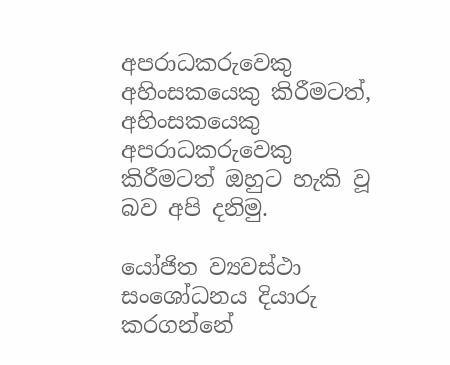අපරාධකරුවෙකු අහිංසකයෙකු කිරීමටත්, අහිංසකයෙකු අපරාධකරුවෙකු කිරීමටත් ඔහුට හැකි වූ බව අපි දනිමු.

යෝජිත ව්‍යවස්ථා සංශෝධනය දියාරු කරගන්නේ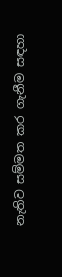නැතිව සම්මත කර ගැනීම සඳහා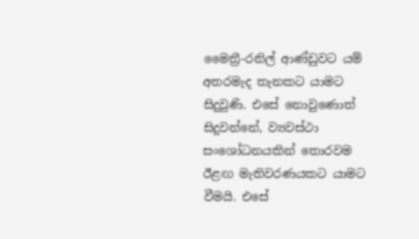මෛත්‍රී-රනිල් ආණ්ඩුවට යම් අතරමැද තැනකට යාමට සිදුවුණි. එසේ නොවුණොත් සිදුවන්නේ, ව්‍යවස්ථා සංශෝධනයකින් තොරවම ඊළඟ මැතිවරණයකට යාමට වීමයි. එසේ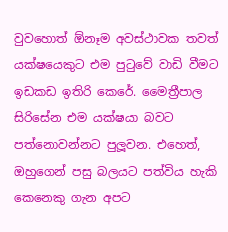වුවහොත් ඕනෑම අවස්ථාවක තවත් යක්ෂයෙකුට එම පුටුවේ වාඩි වීමට ඉඩකඩ ඉතිරි කෙරේ. මෛත්‍රීපාල සිරිසේන එම යක්ෂයා බවට පත්නොවන්නට පුලූවන. එහෙත්, ඔහුගෙන් පසු බලයට පත්විය හැකි කෙනෙකු ගැන අපට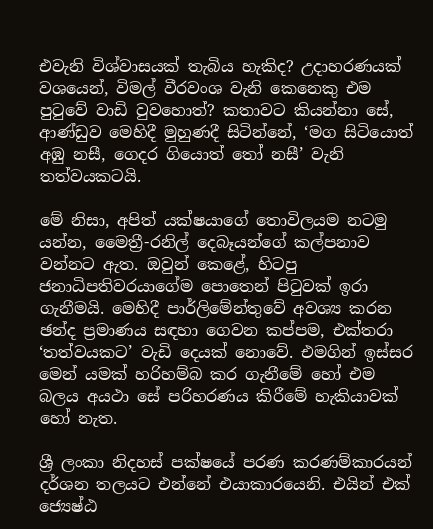එවැනි විශ්වාසයක් තැබිය හැකිද? උදාහරණයක් වශයෙන්, විමල් වීරවංශ වැනි කෙනෙකු එම පුටුවේ වාඩි වුවහොත්? කතාවට කියන්නා සේ, ආණ්ඩුව මෙහිදී මුහුණදී සිටින්නේ, ‘මග සිටියොත් අඹු නසී, ගෙදර ගියොත් තෝ නසී’ වැනි තත්වයකටයි.

මේ නිසා, අපිත් යක්ෂයාගේ තොවිලයම නටමු යන්න, මෛත්‍රී-රනිල් දෙබෑයන්ගේ කල්පනාව වන්නට ඇත. ඔවුන් කෙළේ, හිටපු ජනාධිපතිවරයාගේම පොතෙන් පිටුවක් ඉරා ගැනීමයි. මෙහිදී පාර්ලිමේන්තුවේ අවශ්‍ය කරන ඡන්ද ප්‍රමාණය සඳහා ගෙවන කප්පම, එක්තරා ‘තත්වයකට’ වැඩි දෙයක් නොවේ. එමගින් ඉස්සර මෙන් යමක් හරිහම්බ කර ගැනීමේ හෝ එම බලය අයථා සේ පරිහරණය කිරීමේ හැකියාවක් හෝ නැත.

ශ්‍රී ලංකා නිදහස් පක්ෂයේ පරණ කරණම්කාරයන් දර්ශන තලයට එන්නේ එයාකාරයෙනි. එයින් එක් ජ්‍යෙෂ්ඨ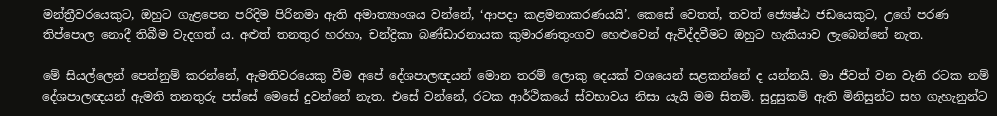මන්ත්‍රීවරයෙකුට, ඔහුට ගැළපෙන පරිදිම පිරිනමා ඇති අමාත්‍යාංශය වන්නේ, ‘ආපදා කළමනාකරණයයි’. කෙසේ වෙතත්, තවත් ජ්‍යෙෂ්ඨ ජඩයෙකුට, උගේ පරණ තිප්පොල නොදී තිබීම වැදගත් ය. අළුත් තනතුර හරහා, චන්ද්‍රිකා බණ්ඩාරනායක කුමාරණතුංගව හෙළුවෙන් ඇවිද්දවීමට ඔහුට හැකියාව ලැබෙන්නේ නැත.

මේ සියල්ලෙන් පෙන්නුම් කරන්නේ, ඇමතිවරයෙකු වීම අපේ දේශපාලඥයන් මොන තරම් ලොකු දෙයක් වශයෙන් සළකන්නේ ද යන්නයි. මා ජීවත් වන වැනි රටක නම් දේශපාලඥයන් ඇමති තනතුරු පස්සේ මෙසේ දුවන්නේ නැත. එසේ වන්නේ, රටක ආර්ථිකයේ ස්වභාවය නිසා යැයි මම සිතමි. සුදුසුකම් ඇති මිනිසුන්ට සහ ගැහැනුන්ට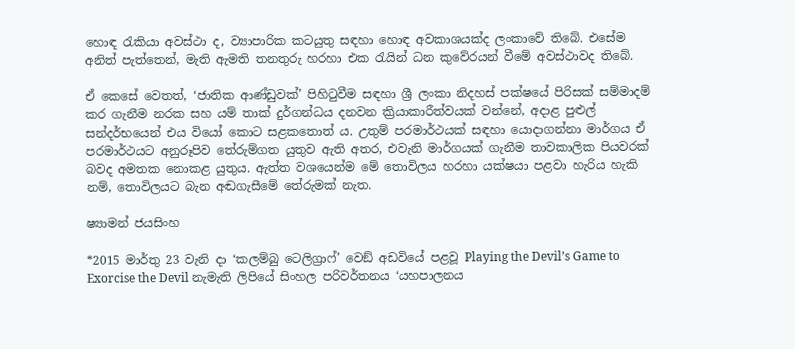හොඳ රැකියා අවස්ථා ද, ව්‍යාපාරික කටයුතු සඳහා හොඳ අවකාශයක්ද ලංකාවේ තිබේ. එසේම අනිත් පැත්තෙන්, මැති ඇමති තනතුරු හරහා එක රැයින් ධන කුවේරයන් වීමේ අවස්ථාවද තිබේ.

ඒ කෙසේ වෙතත්, ‘ජාතික ආණ්ඩුවක්’ පිහිටුවීම සඳහා ශ්‍රී ලංකා නිදහස් පක්ෂයේ පිරිසක් සම්මාදම් කර ගැනීම නරක සහ යම් තාක් දුර්ගන්ධය දනවන ක්‍රියාකාරීත්වයක් වන්නේ, අදාළ පුළුල් සන්දර්භයෙන් එය වියෝ කොට සළකතොත් ය. උතුම් පරමාර්ථයක් සඳහා යොදාගන්නා මාර්ගය ඒ පරමාර්ථයට අනුරූපිව තේරුම්ගත යුතුව ඇති අතර, එවැනි මාර්ගයක් ගැනීම තාවකාලික පියවරක් බවද අමතක නොකළ යුතුය. ඇත්ත වශයෙන්ම මේ තොවිලය හරහා යක්ෂයා පළවා හැරිය හැකි නම්, තොවිලයට බැන අඬගැසීමේ තේරුමක් නැත.

ෂ්‍යාමන් ජයසිංහ

*2015 මාර්තු 23 වැනි දා ‘කලම්බු ටෙලිග්‍රාෆ්’ වෙඞ් අඩවියේ පළවූ Playing the Devil’s Game to Exorcise the Devil නැමැති ලිපියේ සිංහල පරිවර්තනය ‘යහපාලනය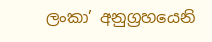ලංකා’ අනුග්‍රහයෙනි